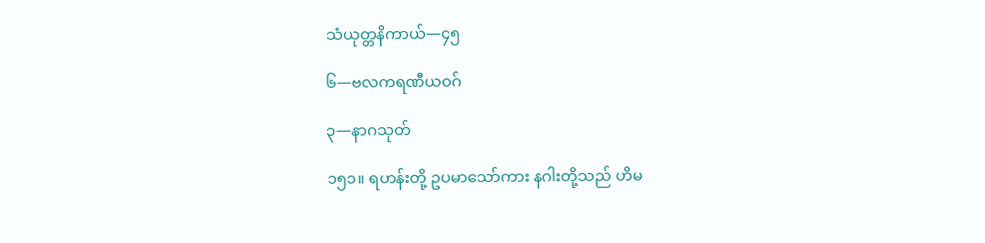သံယုတ္တနိကာယ်—၄၅

၆—ဗလကရဏီယဝဂ်

၃—နာဂသုတ်

၁၅၁။ ရဟန်းတို့ ဥပမာသော်ကား နဂါးတို့သည် ဟိမ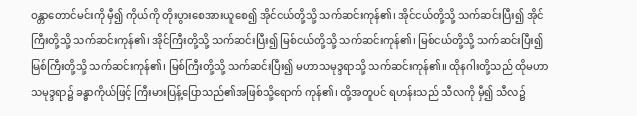ဝန္တာတောင်မင်းကို မှီ၍ ကိုယ်ကို တိုးပွားစေအားယူစေ၍ အိုင်ငယ်တို့သို့ သက်ဆင်းကုန်၏၊ အိုင်ငယ်တို့သို့ သက်ဆင်းပြီး၍ အိုင်ကြီးတို့သို့ သက်ဆင်းကုန်၏၊ အိုင်ကြီးတို့သို့ သက်ဆင်းပြီး၍ မြစ်ငယ်တို့သို့ သက်ဆင်းကုန်၏၊ မြစ်ငယ်တို့သို့ သက်ဆင်းပြီး၍ မြစ်ကြီးတို့သို့ သက်ဆင်းကုန်၏၊ မြစ်ကြီးတို့သို့ သက်ဆင်းပြီး၍ မဟာသမုဒ္ဒရာသို့ သက်ဆင်းကုန်၏။ ထိုနဂါးတို့သည် ထိုမဟာသမုဒ္ဒရာ၌ ခန္ဓာကိုယ်ဖြင့် ကြီးမားပြန့်ပြောသည်၏အဖြစ်သို့ရောက် ကုန်၏၊ ထို့အတူပင် ရဟန်းသည် သီလကို မှီ၍ သီလ၌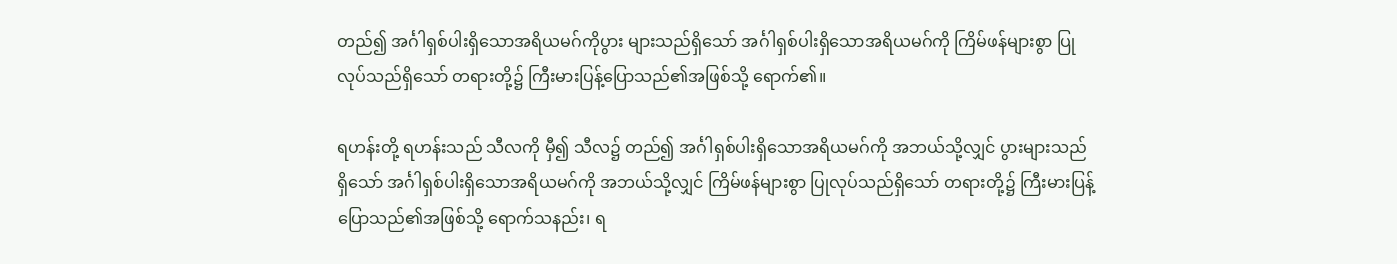တည်၍ အင်္ဂါရှစ်ပါးရှိသောအရိယမဂ်ကိုပွား များသည်ရှိသော် အင်္ဂါရှစ်ပါးရှိသောအရိယမဂ်ကို ကြိမ်ဖန်များစွာ ပြုလုပ်သည်ရှိသော် တရားတို့၌ ကြီးမားပြန့်ပြောသည်၏အဖြစ်သို့ ရောက်၏။

ရဟန်းတို့ ရဟန်းသည် သီလကို မှီ၍ သီလ၌ တည်၍ အင်္ဂါရှစ်ပါးရှိသောအရိယမဂ်ကို အဘယ်သို့လျှင် ပွားများသည်ရှိသော် အင်္ဂါရှစ်ပါးရှိသောအရိယမဂ်ကို အဘယ်သို့လျှင် ကြိမ်ဖန်များစွာ ပြုလုပ်သည်ရှိသော် တရားတို့၌ ကြီးမားပြန့်ပြောသည်၏အဖြစ်သို့ ရောက်သနည်း၊ ရ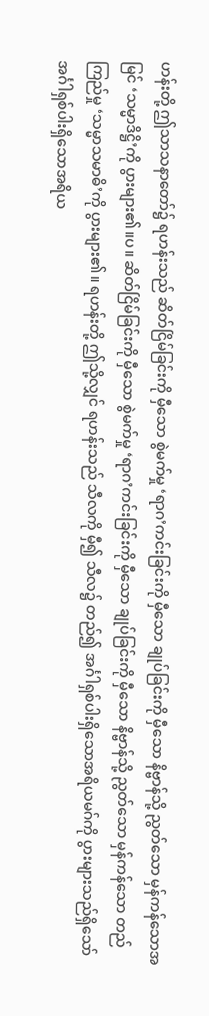ဟန်းတို့ ဤသာသနာတော်၌ ရဟန်းသည် ဆိတ်ငြိမ်ခြင်းကို မှီသော စွဲမက်မှု ‘ရာဂ’ကင်းခြင်းကို မှီသော ချုပ်ခြင်းကို မှီသော နိဗ္ဗာန်သို့ ညွတ်သော မှန်ကန်သောအမြင် ‘သမ္မာဒိဋ္ဌိ’ကို ပွားများ၏။ပ။ ဆိတ်ငြိမ်ခြင်းကို မှီသော စွဲမက်မှု ‘ရာဂ’ကင်းခြင်းကို မှီသော ချုပ်ခြင်းကို မှီသော နိဗ္ဗာန်သို့ ညွတ်သော မှန်ကန်သော တည်ကြည်မှု ‘သမ္မာသမာဓိ’ကို ပွားများ၏။ ရဟန်းတို့ ဤသို့လျှင် ရဟန်းသည် သီလကို မှီ၍ သီလ၌ တည်၍ အင်္ဂါရှစ်ပါးရှိသောအရိယမဂ်ကို ပွားများသည်ရှိသော် အင်္ဂါရှစ်ပါးရှိသောအရိယ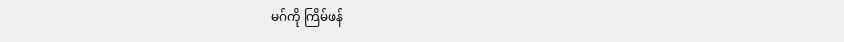မဂ်ကို ကြိမ်ဖန်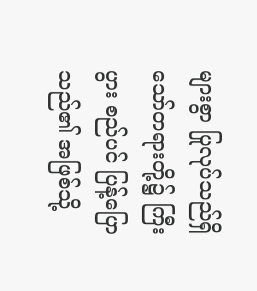များစွာ ပြုလုပ်သည်ရှိသော်တရားတို့၌ ကြီးပွား စည်ပင် ပြန့်ပြောသည်၏ အဖြစ်သို့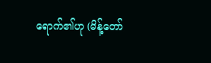ရောက်၏ဟု (မိန့်တော်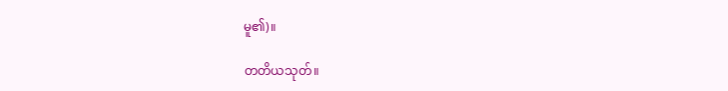မူ၏)။

တတိယသုတ်။